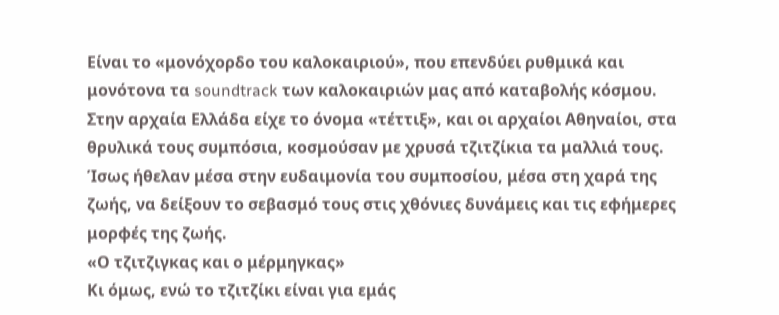Είναι το «μονόχορδο του καλοκαιριού», που επενδύει ρυθμικά και μονότονα τα soundtrack των καλοκαιριών μας από καταβολής κόσμου.
Στην αρχαία Ελλάδα είχε το όνομα «τέττιξ», και οι αρχαίοι Αθηναίοι, στα θρυλικά τους συμπόσια, κοσμούσαν με χρυσά τζιτζίκια τα μαλλιά τους. Ίσως ήθελαν μέσα στην ευδαιμονία του συμποσίου, μέσα στη χαρά της ζωής, να δείξουν το σεβασμό τους στις χθόνιες δυνάμεις και τις εφήμερες μορφές της ζωής.
«Ο τζιτζιγκας και ο μέρμηγκας»
Κι όμως, ενώ το τζιτζίκι είναι για εμάς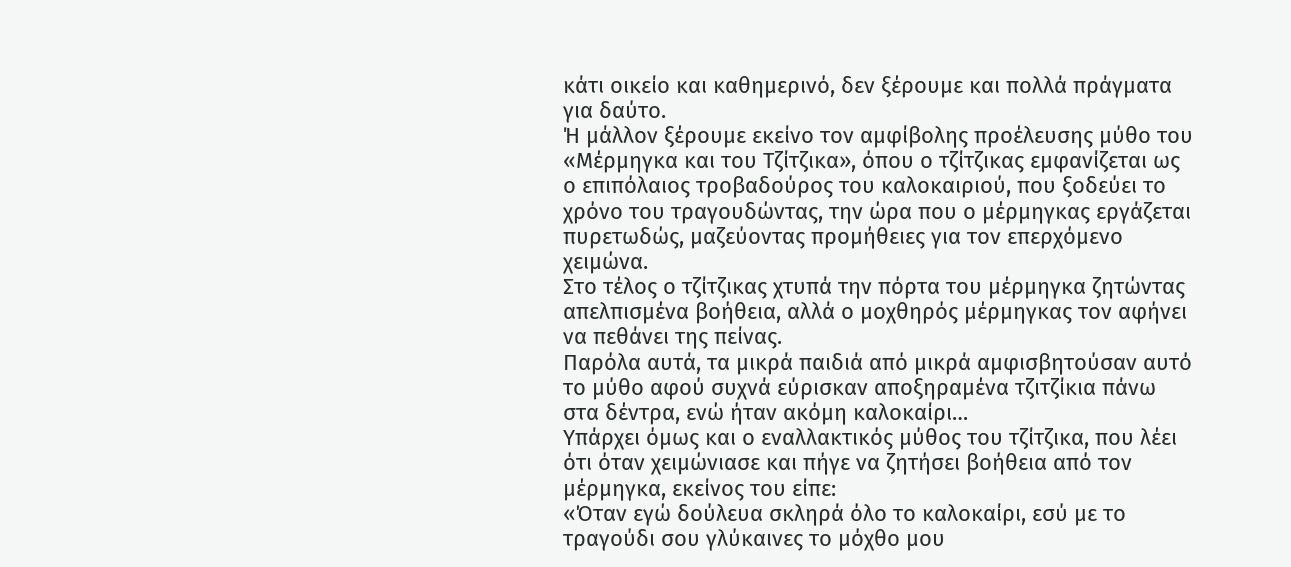κάτι οικείο και καθημερινό, δεν ξέρουμε και πολλά πράγματα για δαύτο.
Ή μάλλον ξέρουμε εκείνο τον αμφίβολης προέλευσης μύθο του «Μέρμηγκα και του Τζίτζικα», όπου ο τζίτζικας εμφανίζεται ως ο επιπόλαιος τροβαδούρος του καλοκαιριού, που ξοδεύει το χρόνο του τραγουδώντας, την ώρα που ο μέρμηγκας εργάζεται πυρετωδώς, μαζεύοντας προμήθειες για τον επερχόμενο χειμώνα.
Στο τέλος ο τζίτζικας χτυπά την πόρτα του μέρμηγκα ζητώντας απελπισμένα βοήθεια, αλλά ο μοχθηρός μέρμηγκας τον αφήνει να πεθάνει της πείνας.
Παρόλα αυτά, τα μικρά παιδιά από μικρά αμφισβητούσαν αυτό το μύθο αφού συχνά εύρισκαν αποξηραμένα τζιτζίκια πάνω στα δέντρα, ενώ ήταν ακόμη καλοκαίρι…
Υπάρχει όμως και ο εναλλακτικός μύθος του τζίτζικα, που λέει ότι όταν χειμώνιασε και πήγε να ζητήσει βοήθεια από τον μέρμηγκα, εκείνος του είπε:
«Όταν εγώ δούλευα σκληρά όλο το καλοκαίρι, εσύ με το τραγούδι σου γλύκαινες το μόχθο μου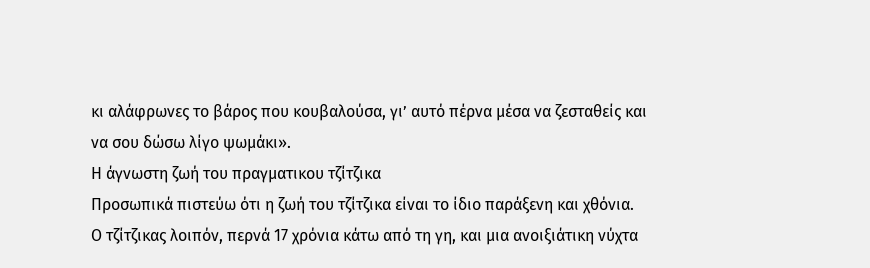κι αλάφρωνες το βάρος που κουβαλούσα, γι’ αυτό πέρνα μέσα να ζεσταθείς και να σου δώσω λίγο ψωμάκι».
Η άγνωστη ζωή του πραγματικου τζίτζικα
Προσωπικά πιστεύω ότι η ζωή του τζίτζικα είναι το ίδιο παράξενη και χθόνια.
Ο τζίτζικας λοιπόν, περνά 17 χρόνια κάτω από τη γη, και μια ανοιξιάτικη νύχτα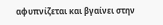αφυπνίζεται και βγαίνει στην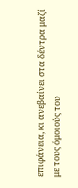επιφάνεια, κι ανεβαίνει στα δέντρα μαζί με τους όμοιούς του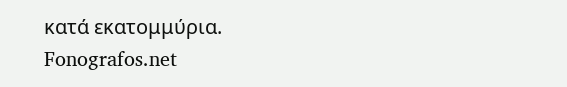κατά εκατομμύρια.
Fonografos.net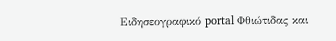Ειδησεογραφικό portal Φθιώτιδας και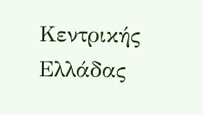Κεντρικής Ελλάδας